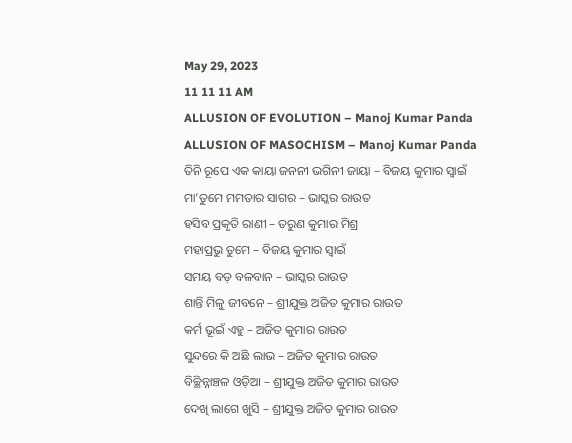May 29, 2023
11 11 11 AM
ALLUSION OF EVOLUTION – Manoj Kumar Panda
ALLUSION OF MASOCHISM – Manoj Kumar Panda
ତିନି ରୂପେ ଏକ କାୟା ଜନନୀ ଭଗିନୀ ଜାୟା – ବିଜୟ କୁମାର ସ୍ବାଇଁ
ମା’ତୁମେ ମମତାର ସାଗର – ଭାସ୍କର ରାଉତ
ହସିବ ପ୍ରକୃତି ରାଣୀ – ତରୁଣ କୁମାର ମିଶ୍ର
ମହାପ୍ରଭୁ ତୁମେ – ବିଜୟ କୁମାର ସ୍ବାଇଁ
ସମୟ ବଡ଼ ବଳବାନ – ଭାସ୍କର ରାଉତ
ଶାନ୍ତି ମିଳୁ ଜୀବନେ – ଶ୍ରୀଯୁକ୍ତ ଅଜିତ କୁମାର ରାଉତ
କର୍ମ ଭୂଇଁ ଏହୁ – ଅଜିତ କୁମାର ରାଉତ
ସୁନ୍ଦରେ କି ଅଛି ଲାଭ – ଅଜିତ କୁମାର ରାଉତ
ବିଚ୍ଛିନ୍ନାଞ୍ଚଳ ଓଡ଼ିଆ – ଶ୍ରୀଯୁକ୍ତ ଅଜିତ କୁମାର ରାଉତ
ଦେଖି ଲାଗେ ଖୁସି – ଶ୍ରୀଯୁକ୍ତ ଅଜିତ କୁମାର ରାଉତ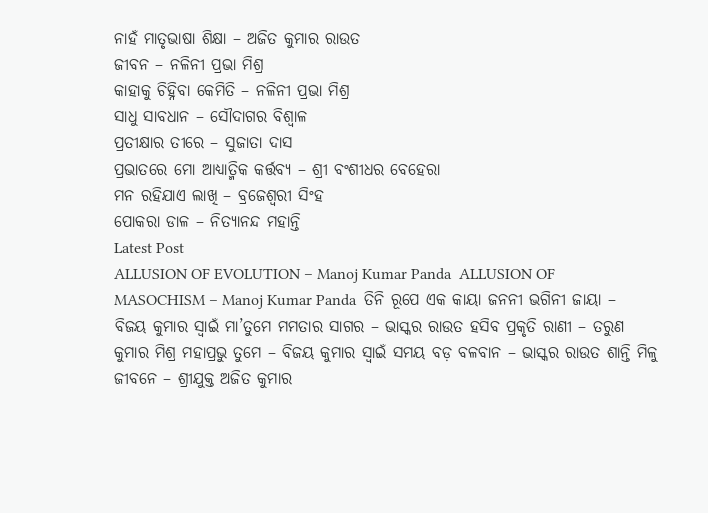ନାହଁ ମାତୃଭାଷା ଶିକ୍ଷା – ଅଜିତ କୁମାର ରାଉତ
ଜୀବନ – ନଳିନୀ ପ୍ରଭା ମିଶ୍ର
କାହାକୁ ଚିହ୍ନିବା କେମିତି – ନଳିନୀ ପ୍ରଭା ମିଶ୍ର
ସାଧୁ ସାବଧାନ – ସୌଦାଗର ବିଶ୍ବାଳ
ପ୍ରତୀକ୍ଷାର ତୀରେ – ସୁଜାତା ଦାସ
ପ୍ରଭାତରେ ମୋ ଆଧ୍ୟାତ୍ମିକ କର୍ତ୍ତବ୍ୟ – ଶ୍ରୀ ବଂଶୀଧର ବେହେରା
ମନ ରହିଯାଏ ଲାଖି – ବ୍ରଜେଶ୍ବରୀ ସିଂହ
ପୋକରା ଡାଳ – ନିତ୍ୟାନନ୍ଦ ମହାନ୍ତି
Latest Post
ALLUSION OF EVOLUTION – Manoj Kumar Panda  ALLUSION OF MASOCHISM – Manoj Kumar Panda  ତିନି ରୂପେ ଏକ କାୟା ଜନନୀ ଭଗିନୀ ଜାୟା – ବିଜୟ କୁମାର ସ୍ବାଇଁ ମା’ତୁମେ ମମତାର ସାଗର – ଭାସ୍କର ରାଉତ ହସିବ ପ୍ରକୃତି ରାଣୀ – ତରୁଣ କୁମାର ମିଶ୍ର ମହାପ୍ରଭୁ ତୁମେ – ବିଜୟ କୁମାର ସ୍ବାଇଁ ସମୟ ବଡ଼ ବଳବାନ – ଭାସ୍କର ରାଉତ ଶାନ୍ତି ମିଳୁ ଜୀବନେ – ଶ୍ରୀଯୁକ୍ତ ଅଜିତ କୁମାର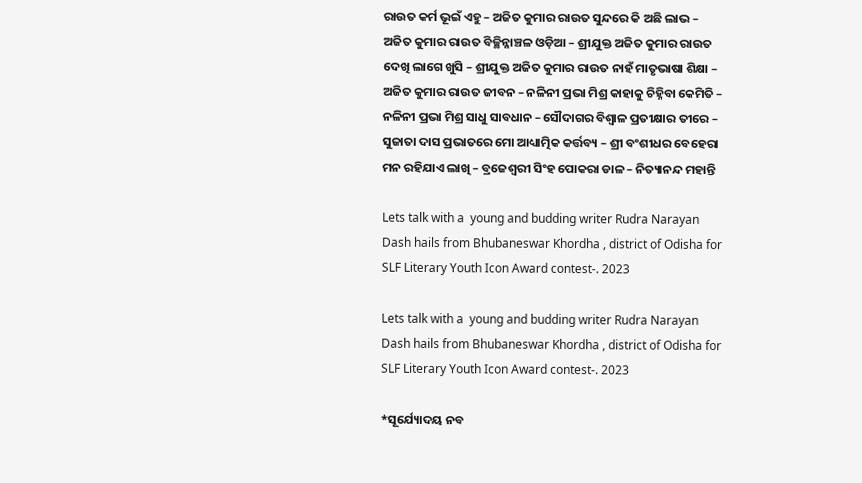ରାଉତ କର୍ମ ଭୂଇଁ ଏହୁ – ଅଜିତ କୁମାର ରାଉତ ସୁନ୍ଦରେ କି ଅଛି ଲାଭ – ଅଜିତ କୁମାର ରାଉତ ବିଚ୍ଛିନ୍ନାଞ୍ଚଳ ଓଡ଼ିଆ – ଶ୍ରୀଯୁକ୍ତ ଅଜିତ କୁମାର ରାଉତ  ଦେଖି ଲାଗେ ଖୁସି – ଶ୍ରୀଯୁକ୍ତ ଅଜିତ କୁମାର ରାଉତ ନାହଁ ମାତୃଭାଷା ଶିକ୍ଷା – ଅଜିତ କୁମାର ରାଉତ ଜୀବନ – ନଳିନୀ ପ୍ରଭା ମିଶ୍ର କାହାକୁ ଚିହ୍ନିବା କେମିତି – ନଳିନୀ ପ୍ରଭା ମିଶ୍ର ସାଧୁ ସାବଧାନ – ସୌଦାଗର ବିଶ୍ବାଳ ପ୍ରତୀକ୍ଷାର ତୀରେ – ସୁଜାତା ଦାସ ପ୍ରଭାତରେ ମୋ ଆଧ୍ୟାତ୍ମିକ କର୍ତ୍ତବ୍ୟ – ଶ୍ରୀ ବଂଶୀଧର ବେହେରା ମନ ରହିଯାଏ ଲାଖି – ବ୍ରଜେଶ୍ବରୀ ସିଂହ ପୋକରା ଡାଳ – ନିତ୍ୟାନନ୍ଦ ମହାନ୍ତି

Lets talk with a  young and budding writer Rudra Narayan Dash hails from Bhubaneswar Khordha , district of Odisha for SLF Literary Youth Icon Award contest-. 2023

Lets talk with a  young and budding writer Rudra Narayan Dash hails from Bhubaneswar Khordha , district of Odisha for SLF Literary Youth Icon Award contest-. 2023

*ସୂର୍ଯ୍ୟୋଦୟ ନବ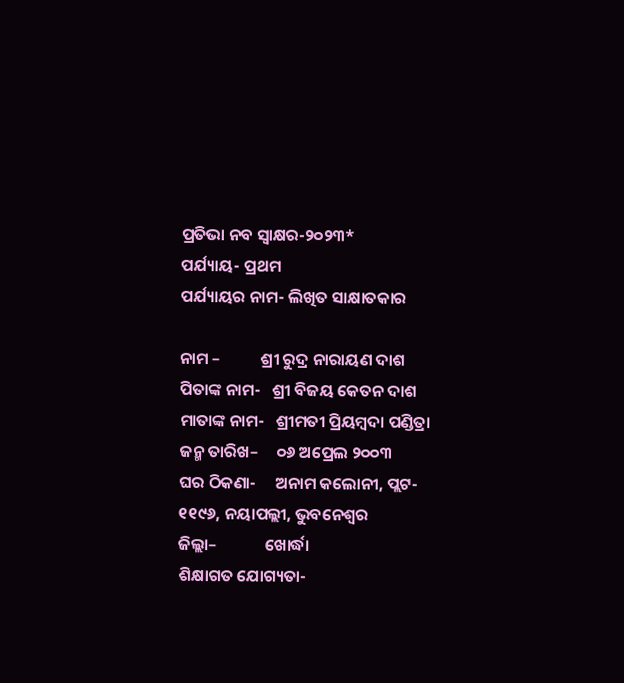ପ୍ରତିଭା ନବ ସ୍ବାକ୍ଷର-୨୦୨୩*
ପର୍ଯ୍ୟାୟ- ପ୍ରଥମ
ପର୍ଯ୍ୟାୟର ନାମ- ଲିଖିତ ସାକ୍ଷାତକାର

ନାମ –           ଶ୍ରୀ ରୁଦ୍ର ନାରାୟଣ ଦାଶ
ପିତାଙ୍କ ନାମ-   ଶ୍ରୀ ବିଜୟ କେତନ ଦାଶ
ମାତାଙ୍କ ନାମ-   ଶ୍ରୀମତୀ ପ୍ରିୟମ୍ବଦା ପଣ୍ଡିତ୍ରା
ଜନ୍ମ ତାରିଖ–     ୦୬ ଅପ୍ରେଲ ୨୦୦୩
ଘର ଠିକଣା-     ଅନାମ କଲୋନୀ, ପ୍ଲଟ- ୧୧୯୬, ନୟାପଲ୍ଲୀ, ଭୁବନେଶ୍ବର
ଜିଲ୍ଲା–             ଖୋର୍ଦ୍ଧା
ଶିକ୍ଷାଗତ ଯୋଗ୍ୟତା-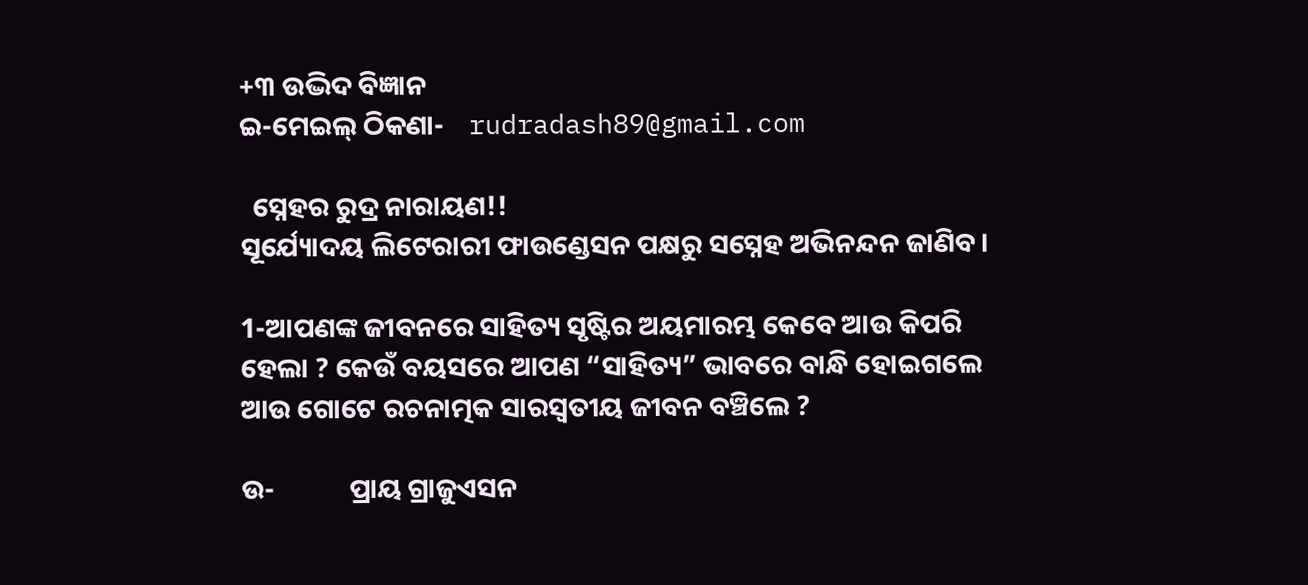+୩ ଉଦ୍ଭିଦ ବିଜ୍ଞାନ
ଇ-ମେଇଲ୍ ଠିକଣା-    rudradash89@gmail.com

  ସ୍ନେହର ରୁଦ୍ର ନାରାୟଣ!!
ସୂର୍ଯ୍ୟୋଦୟ ଲିଟେରାରୀ ଫାଉଣ୍ଡେସନ ପକ୍ଷରୁ ସସ୍ନେହ ଅଭିନନ୍ଦନ ଜାଣିବ।

1-ଆପଣଙ୍କ ଜୀବନରେ ସାହିତ୍ୟ ସୃଷ୍ଟିର ଅୟମାରମ୍ଭ କେବେ ଆଉ କିପରି ହେଲା ? କେଉଁ ବୟସରେ ଆପଣ “ସାହିତ୍ୟ” ଭାବରେ ବାନ୍ଧି ହୋଇଗଲେ ଆଉ ଗୋଟେ ରଚନାତ୍ମକ ସାରସ୍ବତୀୟ ଜୀବନ ବଞ୍ଚିଲେ ?

ଉ-            ପ୍ରାୟ ଗ୍ରାଜୁଏସନ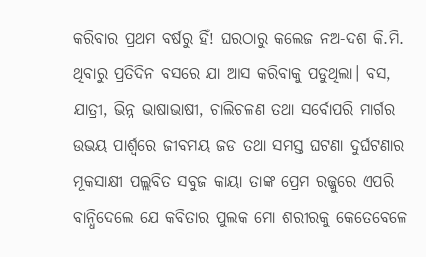କରିବାର ପ୍ରଥମ ବର୍ଷରୁ ହିଁ! ଘରଠାରୁ କଲେଜ ନଅ-ଦଶ କି.ମି. ଥିବାରୁ ପ୍ରତିଦିନ ବସରେ ଯା ଆସ କରିବାକୁ ପଡୁଥିଲା। ବସ, ଯାତ୍ରୀ, ଭିନ୍ନ ଭାଷାଭାଷୀ, ଚାଲିଚଳଣ ତଥା ସର୍ବୋପରି ମାର୍ଗର ଉଭୟ ପାର୍ଶ୍ବରେ ଜୀବମୟ ଜଡ ତଥା ସମସ୍ତ ଘଟଣା ଦୁର୍ଘଟଣାର ମୂକସାକ୍ଷୀ ପଲ୍ଲବିତ ସବୁଜ କାୟା ତାଙ୍କ ପ୍ରେମ ରଜ୍ଜୁରେ ଏପରି ବାନ୍ଧିଦେଲେ ଯେ କବିତାର ପୁଲକ ମୋ ଶରୀରକୁ କେତେବେଳେ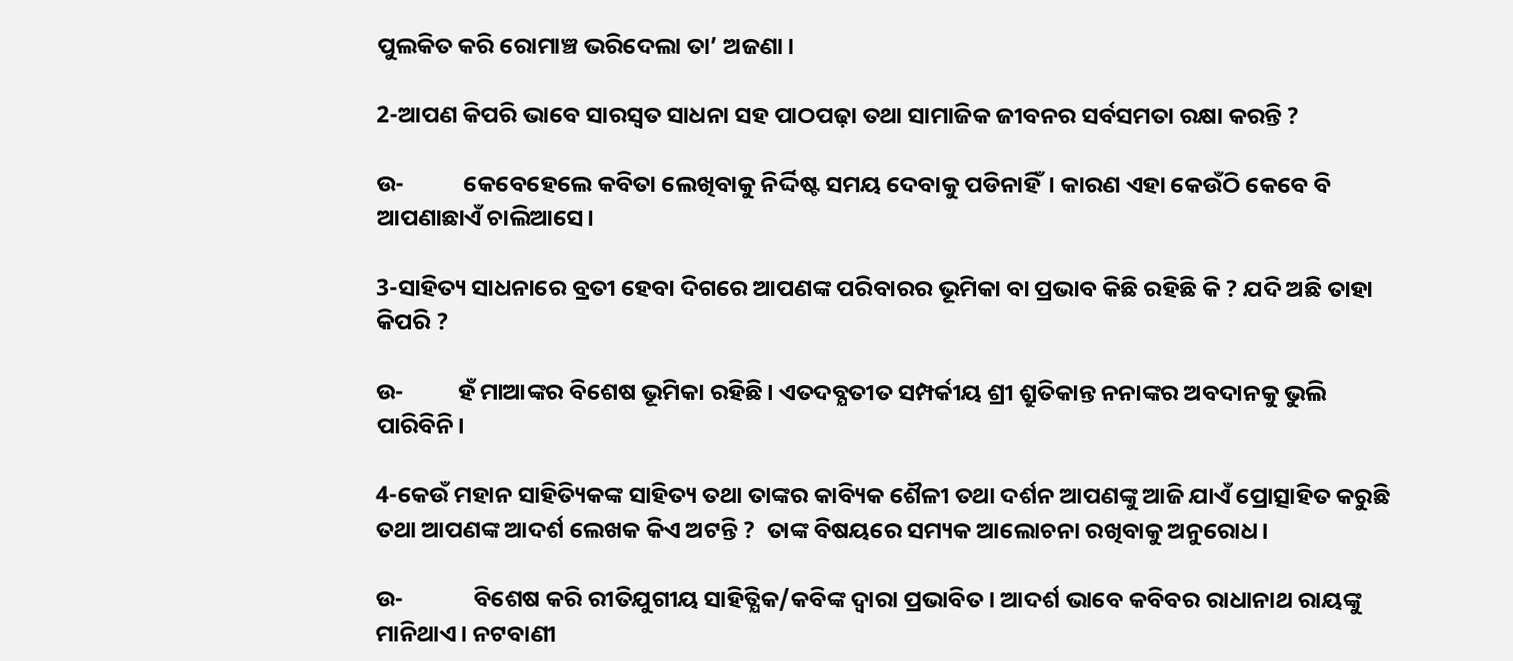ପୁଲକିତ କରି ରୋମାଞ୍ଚ ଭରିଦେଲା ତା’ ଅଜଣା।

2-ଆପଣ କିପରି ଭାବେ ସାରସ୍ୱତ ସାଧନା ସହ ପାଠପଢ଼ା ତଥା ସାମାଜିକ ଜୀବନର ସର୍ବସମତା ରକ୍ଷା କରନ୍ତି ?

ଉ-           କେବେହେଲେ କବିତା ଲେଖିବାକୁ ନିର୍ଦ୍ଦିଷ୍ଟ ସମୟ ଦେବାକୁ ପଡିନାହିଁ। କାରଣ ଏହା କେଉଁଠି କେବେ ବି ଆପଣାଛାଏଁ ଚାଲିଆସେ।

3-ସାହିତ୍ୟ ସାଧନାରେ ବ୍ରତୀ ହେବା ଦିଗରେ ଆପଣଙ୍କ ପରିବାରର ଭୂମିକା ବା ପ୍ରଭାବ କିଛି ରହିଛି କି ? ଯଦି ଅଛି ତାହା କିପରି ?

ଉ-          ହଁ ମାଆଙ୍କର ବିଶେଷ ଭୂମିକା ରହିଛି। ଏତଦବ୍ଯତୀତ ସମ୍ପର୍କୀୟ ଶ୍ରୀ ଶ୍ରୁତିକାନ୍ତ ନନାଙ୍କର ଅବଦାନକୁ ଭୁଲି ପାରିବିନି।

4-କେଉଁ ମହାନ ସାହିତ୍ୟିକଙ୍କ ସାହିତ୍ୟ ତଥା ତାଙ୍କର କାବ୍ୟିକ ଶୈଳୀ ତଥା ଦର୍ଶନ ଆପଣଙ୍କୁ ଆଜି ଯାଏଁ ପ୍ରୋତ୍ସାହିତ କରୁଛି ତଥା ଆପଣଙ୍କ ଆଦର୍ଶ ଲେଖକ କିଏ ଅଟନ୍ତି ?  ତାଙ୍କ ବିଷୟରେ ସମ୍ୟକ ଆଲୋଚନା ରଖିବାକୁ ଅନୁରୋଧ।

ଉ-             ବିଶେଷ କରି ରୀତିଯୁଗୀୟ ସାହିତ୍ଯିକ/କବିଙ୍କ ଦ୍ବାରା ପ୍ରଭାବିତ। ଆଦର୍ଶ ଭାବେ କବିବର ରାଧାନାଥ ରାୟଙ୍କୁ ମାନିଥାଏ। ନଟବାଣୀ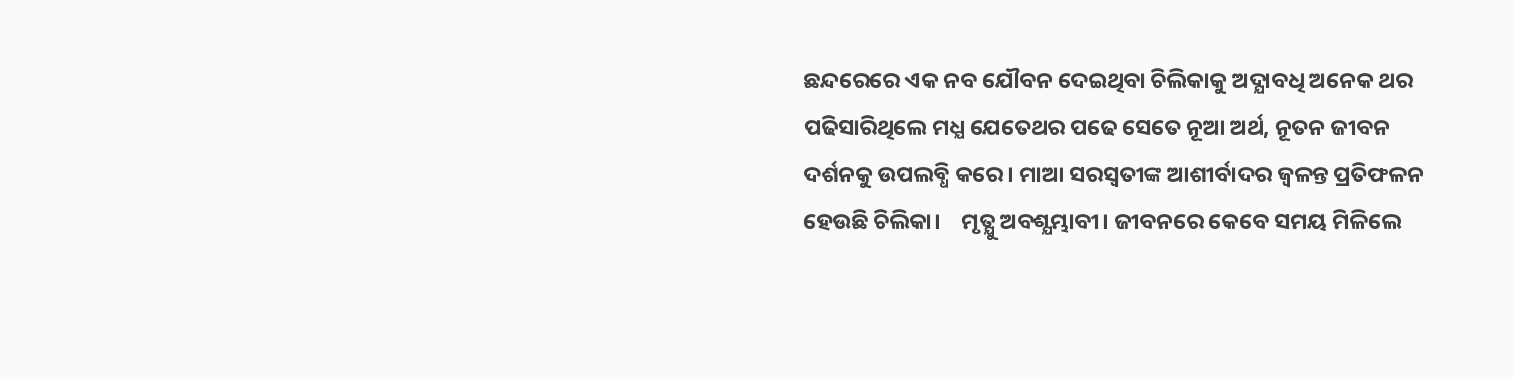ଛନ୍ଦରେରେ ଏକ ନବ ଯୌବନ ଦେଇଥିବା ଚିଲିକାକୁ ଅଦ୍ଯାବଧି ଅନେକ ଥର ପଢିସାରିଥିଲେ ମଧ୍ଯ ଯେତେଥର ପଢେ ସେତେ ନୂଆ ଅର୍ଥ, ନୂତନ ଜୀବନ ଦର୍ଶନକୁ ଉପଲବ୍ଧି କରେ। ମାଆ ସରସ୍ବତୀଙ୍କ ଆଶୀର୍ବାଦର ଜ୍ବଳନ୍ତ ପ୍ରତିଫଳନ ହେଉଛି ଚିଲିକା।    ମୃତ୍ଯୁ ଅବଶ୍ଯମ୍ଭାବୀ। ଜୀବନରେ କେବେ ସମୟ ମିଳିଲେ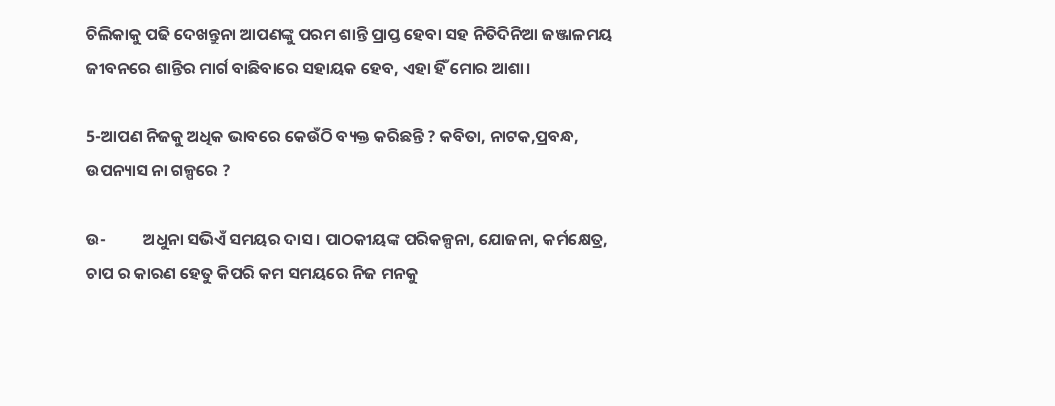ଚିଲିକାକୁ ପଢି ଦେଖନ୍ତୁନା ଆପଣଙ୍କୁ ପରମ ଶାନ୍ତି ପ୍ରାପ୍ତ ହେବା ସହ ନିତିଦିନିଆ ଜଞ୍ଜାଳମୟ ଜୀବନରେ ଶାନ୍ତିର ମାର୍ଗ ବାଛିବାରେ ସହାୟକ ହେବ, ଏହା ହିଁ ମୋର ଆଶା।

5-ଆପଣ ନିଜକୁ ଅଧିକ ଭାବରେ କେଉଁଠି ବ୍ୟକ୍ତ କରିଛନ୍ତି ? କବିତା, ନାଟକ,ପ୍ରବନ୍ଧ, ଉପନ୍ୟାସ ନା ଗଳ୍ପରେ ?

ଉ-          ଅଧୁନା ସଭିଏଁ ସମୟର ଦାସ। ପାଠକୀୟଙ୍କ ପରିକଳ୍ପନା, ଯୋଜନା, କର୍ମକ୍ଷେତ୍ର, ଚାପ ର କାରଣ ହେତୁ କିପରି କମ ସମୟରେ ନିଜ ମନକୁ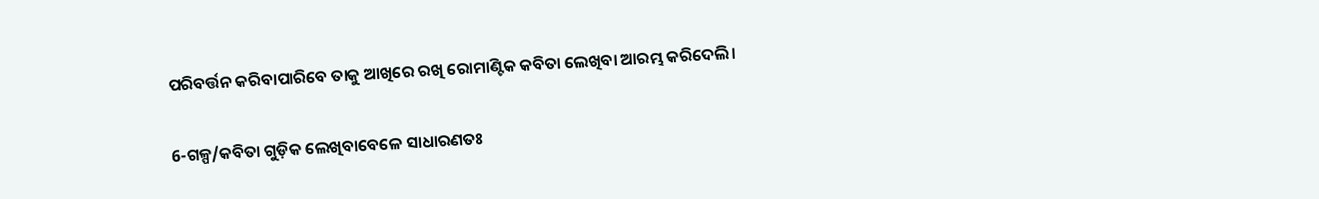ପରିବର୍ତ୍ତନ କରିବାପାରିବେ ତାକୁ ଆଖିରେ ରଖି ରୋମାଣ୍ଟିକ କବିତା ଲେଖିବା ଆରମ୍ଭ କରିଦେଲି।

6-ଗଳ୍ପ/କବିତା ଗୁଡ଼ିକ ଲେଖିବାବେଳେ ସାଧାରଣତଃ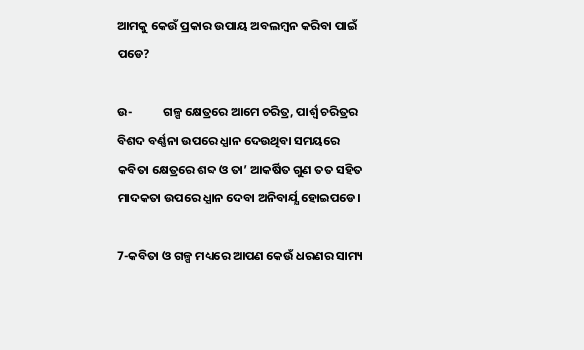ଆମକୁ କେଉଁ ପ୍ରକାର ଉପାୟ ଅବଲମ୍ବନ କରିବା ପାଇଁ ପଡେ?

ଉ-           ଗଳ୍ପ କ୍ଷେତ୍ରରେ ଆମେ ଚରିତ୍ର, ପାର୍ଶ୍ବ ଚରିତ୍ରର ବିଶଦ ବର୍ଣ୍ଣନା ଉପରେ ଧ୍ଯାନ ଦେଉଥିବା ସମୟରେ କବିତା କ୍ଷେତ୍ରରେ ଶବ୍ଦ ଓ ତା’ ଆକର୍ଷିତ ଗୁଣ ତତ ସହିତ ମାଦକତା ଉପରେ ଧ୍ଯାନ ଦେବା ଅନିବାର୍ଯ୍ଯ ହୋଇପଡେ।

7-କବିତା ଓ ଗଳ୍ପ ମଧ୍ୟରେ ଆପଣ କେଉଁ ଧରଣର ସାମ୍ୟ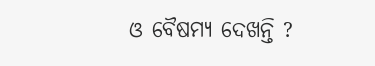ଓ ବୈଷମ୍ୟ ଦେଖନ୍ତି ?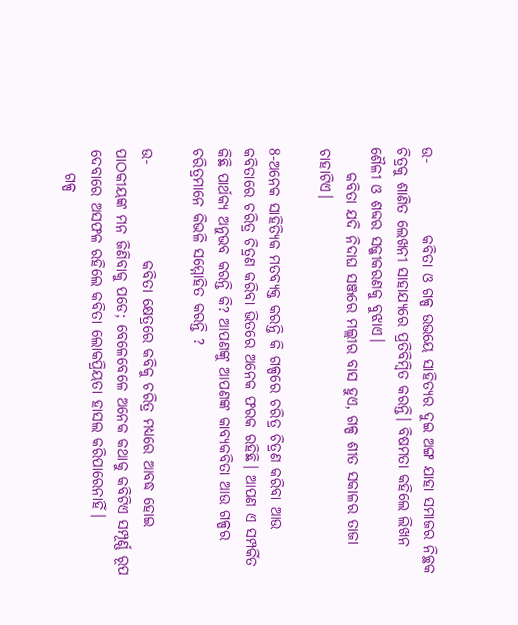ଉ-            କବିତା ଓ ଗଳ୍ପ ଉଭୟେ ସାହିତ୍ଯର ଦୁଇ ଅଙ୍ଗ ଯାହା ସମାଜର ନିଚ୍ଛକ ଚିତ୍ରକୁ ଶାଣିତ ଲେଖନୀ ସାହାଯ୍ଯରେ ପ୍ରତିବିମ୍ବିତ କରନ୍ତି। ବିଷମତା କହିଲେ ଲିଖନ ଶୈଳୀ ଓ ଶବ୍ଦର ସଜ୍ଜୀକରଣକୁ ବୁଝାଏ।
    କବିତା ଯଦି ନିଦାଘ ସଞ୍ଜରେ ମଲ୍ଲୀର ବାସ ହୁଏ, ଗଳ୍ପ ଶୀତ ସକାଳର ତାଜା ଚାହାଟିଏ।

8-ଅନେକ ସାହିତ୍ୟିକ ମତବ୍ୟକ୍ତ କରନ୍ତି କି ଗଳ୍ପରେ ଚରିତ୍ର ଚିତ୍ରଣ କରିବା ଆଉ କବିତାରେ ଚରିତ୍ର ଚିତ୍ରଣ କରିବା ଭିତରେ ଅନେକ ଫରକ ରହିଛି। ଆପଣ ଏ ସମ୍ପର୍କିତ କିଛି ପାର୍ଥକ୍ୟ ଅନୁଭବ କରନ୍ତି କି? ଆପଣଙ୍କୁ ଆପଣଙ୍କ କାବ୍ୟକବିତା ଆଉ ଗଳ୍ପର ଚରିତ୍ରମାନେ କିଭଳି ସମ୍ମୋହିତ କରନ୍ତି ?

ଉ-                କବିତା କ୍ଷେତ୍ରରେ କବିକୁ ଚରିତ୍ର ମଧ୍ଯରେ ଆବଦ୍ଧ ହୋଇ ପାଠକୀୟଙ୍କ ମନ ଜିଣିବାକୁ ପଡେ; ବେଳେବେଳେ ଅନେକ କଥାକୁ କବିଟିଏ ସମ୍ପୂର୍ଣ୍ଣ ରୂପ ଦେବାରେ ଅସଫଳ ରହିଲେ କବିତା ଲୋକପ୍ରିୟତା ହାସଲ କରିପାରେନାହିଁ।
    ଗଳ୍ପ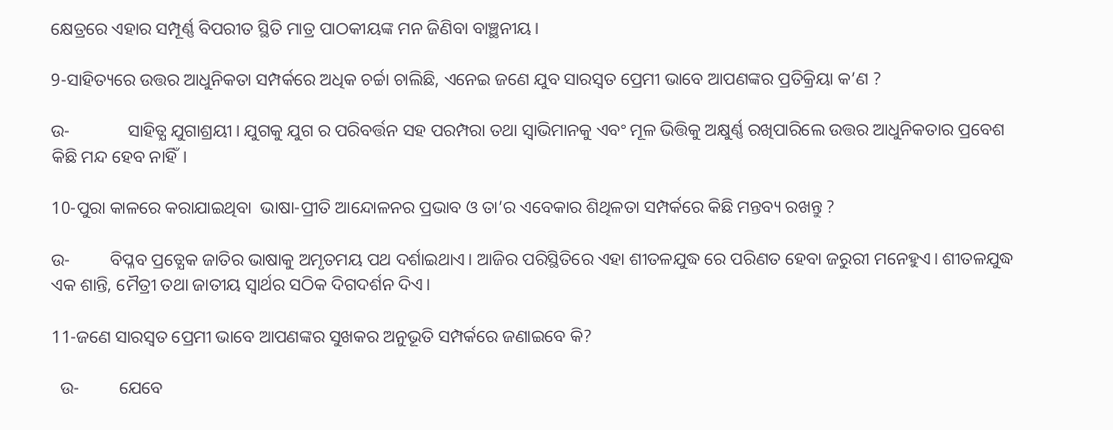କ୍ଷେତ୍ରରେ ଏହାର ସମ୍ପୂର୍ଣ୍ଣ ବିପରୀତ ସ୍ଥିତି ମାତ୍ର ପାଠକୀୟଙ୍କ ମନ ଜିଣିବା ବାଞ୍ଛନୀୟ।

9-ସାହିତ୍ୟରେ ଉତ୍ତର ଆଧୁନିକତା ସମ୍ପର୍କରେ ଅଧିକ ଚର୍ଚ୍ଚା ଚାଲିଛି, ଏନେଇ ଜଣେ ଯୁବ ସାରସ୍ୱତ ପ୍ରେମୀ ଭାବେ ଆପଣଙ୍କର ପ୍ରତିକ୍ରିୟା କ’ଣ ?

ଉ-             ସାହିତ୍ଯ ଯୁଗାଶ୍ରୟୀ। ଯୁଗକୁ ଯୁଗ ର ପରିବର୍ତ୍ତନ ସହ ପରମ୍ପରା ତଥା ସ୍ବାଭିମାନକୁ ଏବଂ ମୂଳ ଭିତ୍ତିକୁ ଅକ୍ଷୁର୍ଣ୍ଣ ରଖିପାରିଲେ ଉତ୍ତର ଆଧୁନିକତାର ପ୍ରବେଶ କିଛି ମନ୍ଦ ହେବ ନାହିଁ।

10-ପୁରା କାଳରେ କରାଯାଇଥିବା  ଭାଷା-ପ୍ରୀତି ଆନ୍ଦୋଳନର ପ୍ରଭାବ ଓ ତା’ର ଏବେକାର ଶିଥିଳତା ସମ୍ପର୍କରେ କିଛି ମନ୍ତବ୍ୟ ରଖନ୍ତୁ ?

ଉ-         ବିପ୍ଳବ ପ୍ରତ୍ଯେକ ଜାତିର ଭାଷାକୁ ଅମୃତମୟ ପଥ ଦର୍ଶାଇଥାଏ। ଆଜିର ପରିସ୍ଥିତିରେ ଏହା ଶୀତଳଯୁଦ୍ଧ ରେ ପରିଣତ ହେବା ଜରୁରୀ ମନେହୁଏ। ଶୀତଳଯୁଦ୍ଧ ଏକ ଶାନ୍ତି, ମୈତ୍ରୀ ତଥା ଜାତୀୟ ସ୍ବାର୍ଥର ସଠିକ ଦିଗଦର୍ଶନ ଦିଏ।

11-ଜଣେ ସାରସ୍ୱତ ପ୍ରେମୀ ଭାବେ ଆପଣଙ୍କର ସୁଖକର ଅନୁଭୂତି ସମ୍ପର୍କରେ ଜଣାଇବେ କି?

  ଉ-         ଯେବେ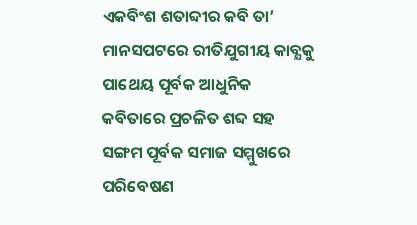ଏକବିଂଶ ଶତାବ୍ଦୀର କବି ତା’ ମାନସପଟରେ ରୀତିଯୁଗୀୟ କାବ୍ଯକୁ ପାଥେୟ ପୂର୍ବକ ଆଧୁନିକ କବିତାରେ ପ୍ରଚଳିତ ଶବ୍ଦ ସହ ସଙ୍ଗମ ପୂର୍ବକ ସମାଜ ସମ୍ମୁଖରେ ପରିବେଷଣ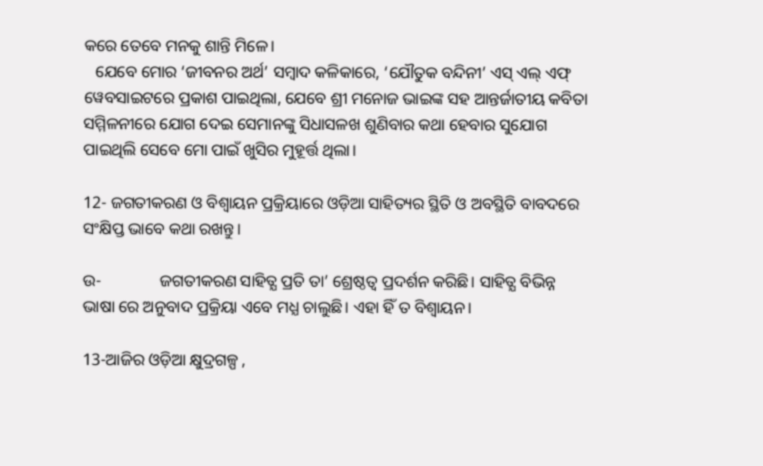କରେ ତେବେ ମନକୁ ଶାନ୍ତି ମିଳେ।
   ଯେବେ ମୋର ‘ଜୀବନର ଅର୍ଥ’ ସମ୍ବାଦ କଳିକାରେ, ‘ଯୌତୁକ ବନ୍ଦିନୀ’ ଏସ୍ ଏଲ୍ ଏଫ୍ ୱେବସାଇଟରେ ପ୍ରକାଶ ପାଇଥିଲା, ଯେବେ ଶ୍ରୀ ମନୋଜ ଭାଇଙ୍କ ସହ ଆନ୍ତର୍ଜାତୀୟ କବିତା ସମ୍ମିଳନୀରେ ଯୋଗ ଦେଇ ସେମାନଙ୍କୁ ସିଧାସଳଖ ଶୁଣିବାର କଥା ହେବାର ସୁଯୋଗ ପାଇଥିଲି ସେବେ ମୋ ପାଇଁ ଖୁସିର ମୁହୂର୍ତ୍ତ ଥିଲା।

12- ଜଗତୀକରଣ ଓ ବିଶ୍ବାୟନ ପ୍ରକ୍ରିୟାରେ ଓଡ଼ିଆ ସାହିତ୍ୟର ସ୍ଥିତି ଓ ଅବସ୍ଥିତି ବାବଦରେ ସଂକ୍ଷିପ୍ତ ଭାବେ କଥା ରଖନ୍ତୁ।

ଉ-              ଜଗତୀକରଣ ସାହିତ୍ଯ ପ୍ରତି ତା’ ଶ୍ରେଷ୍ଠତ୍ବ ପ୍ରଦର୍ଶନ କରିଛି। ସାହିତ୍ଯ ବିଭିନ୍ନ ଭାଷା ରେ ଅନୁବାଦ ପ୍ରକ୍ରିୟା ଏବେ ମଧ୍ଯ ଚାଲୁଛି। ଏହା ହିଁ ତ ବିଶ୍ବାୟନ।

13-ଆଜିର ଓଡ଼ିଆ କ୍ଷୁଦ୍ରଗଳ୍ପ ,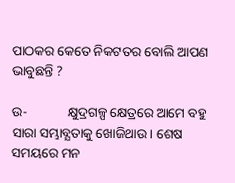ପାଠକର କେତେ ନିକଟତର ବୋଲି ଆପଣ ଭାବୁଛନ୍ତି ?

ଉ-            କ୍ଷୁଦ୍ରଗଳ୍ପ କ୍ଷେତ୍ରରେ ଆମେ ବହୁ ସାରା ସମ୍ଭାବ୍ଯତାକୁ ଖୋଜିଥାଉ। ଶେଷ ସମୟରେ ମନ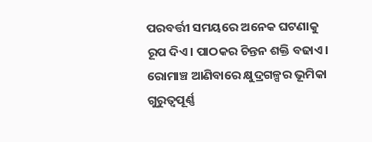ପରବର୍ତ୍ତୀ ସମୟରେ ଅନେକ ଘଟଣାକୁ ରୂପ ଦିଏ। ପାଠକର ଚିନ୍ତନ ଶକ୍ତି ବଢାଏ। ରୋମାଞ୍ଚ ଆଣିବାରେ କ୍ଷୁଦ୍ରଗଳ୍ପର ଭୂମିକା ଗୁରୁତ୍ବପୂର୍ଣ୍ଣ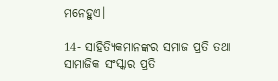ମନେହୁଏ।

14- ସାହିତ୍ୟିକମାନଙ୍କର ସମାଜ ପ୍ରତି ତଥା ସାମାଜିକ ସଂସ୍କାର ପ୍ରତି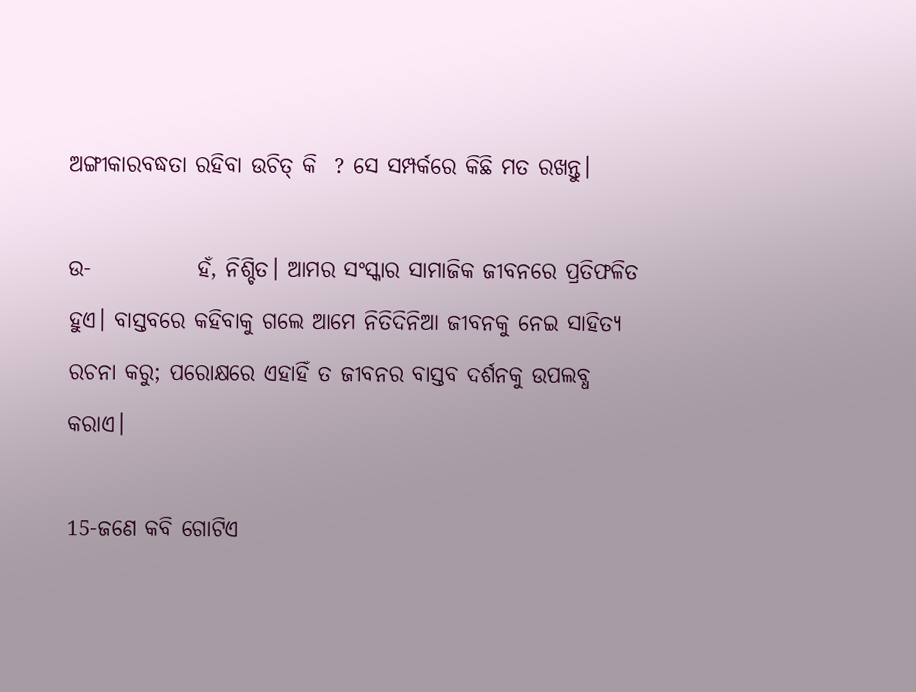ଅଙ୍ଗୀକାରବଦ୍ଧତା ରହିବା ଉଚିତ୍ କି  ? ସେ ସମ୍ପର୍କରେ କିଛି ମତ ରଖନ୍ତୁ।

ଉ-            ହଁ, ନିଶ୍ଚିତ। ଆମର ସଂସ୍କାର ସାମାଜିକ ଜୀବନରେ ପ୍ରତିଫଳିତ ହୁଏ। ବାସ୍ତବରେ କହିବାକୁ ଗଲେ ଆମେ ନିତିଦିନିଆ ଜୀବନକୁ ନେଇ ସାହିତ୍ଯ ରଚନା କରୁ; ପରୋକ୍ଷରେ ଏହାହିଁ ତ ଜୀବନର ବାସ୍ତବ ଦର୍ଶନକୁ ଉପଲବ୍ଧ କରାଏ।

15-ଜଣେ କବି ଗୋଟିଏ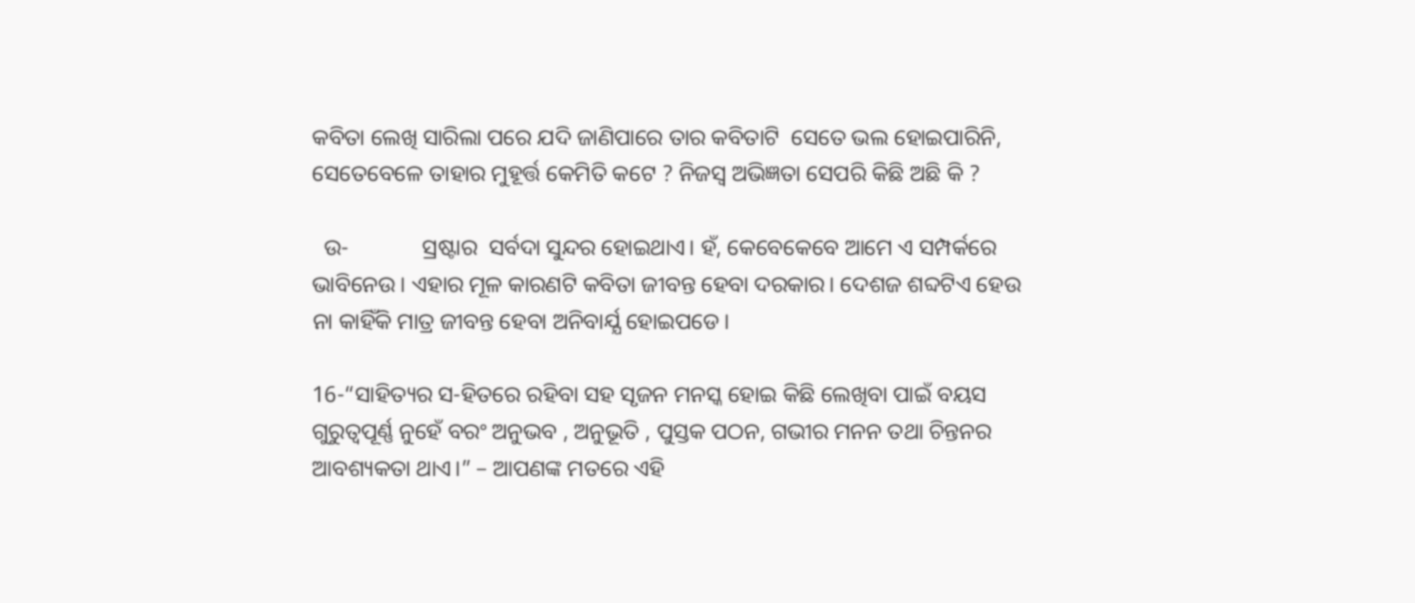କବିତା ଲେଖି ସାରିଲା ପରେ ଯଦି ଜାଣିପାରେ ତାର କବିତାଟି  ସେତେ ଭଲ ହୋଇପାରିନି,  ସେତେବେଳେ ତାହାର ମୁହୂର୍ତ୍ତ କେମିତି କଟେ ? ନିଜସ୍ବ ଅଭିଜ୍ଞତା ସେପରି କିଛି ଅଛି କି ?

  ଉ-             ସ୍ରଷ୍ଟାର  ସର୍ବଦା ସୁନ୍ଦର ହୋଇଥାଏ। ହଁ, କେବେକେବେ ଆମେ ଏ ସମ୍ପର୍କରେ ଭାବିନେଉ। ଏହାର ମୂଳ କାରଣଟି କବିତା ଜୀବନ୍ତ ହେବା ଦରକାର। ଦେଶଜ ଶବ୍ଦଟିଏ ହେଉ ନା କାହିଁକି ମାତ୍ର ଜୀବନ୍ତ ହେବା ଅନିବାର୍ଯ୍ଯ ହୋଇପଡେ।

16-“ସାହିତ୍ୟର ସ-ହିତରେ ରହିବା ସହ ସୃଜନ ମନସ୍କ ହୋଇ କିଛି ଲେଖିବା ପାଇଁ ବୟସ ଗୁରୁତ୍ୱପୂର୍ଣ୍ଣ ନୁହେଁ ବରଂ ଅନୁଭବ , ଅନୁଭୂତି , ପୁସ୍ତକ ପଠନ, ଗଭୀର ମନନ ତଥା ଚିନ୍ତନର ଆବଶ୍ୟକତା ଥାଏ।” – ଆପଣଙ୍କ ମତରେ ଏହି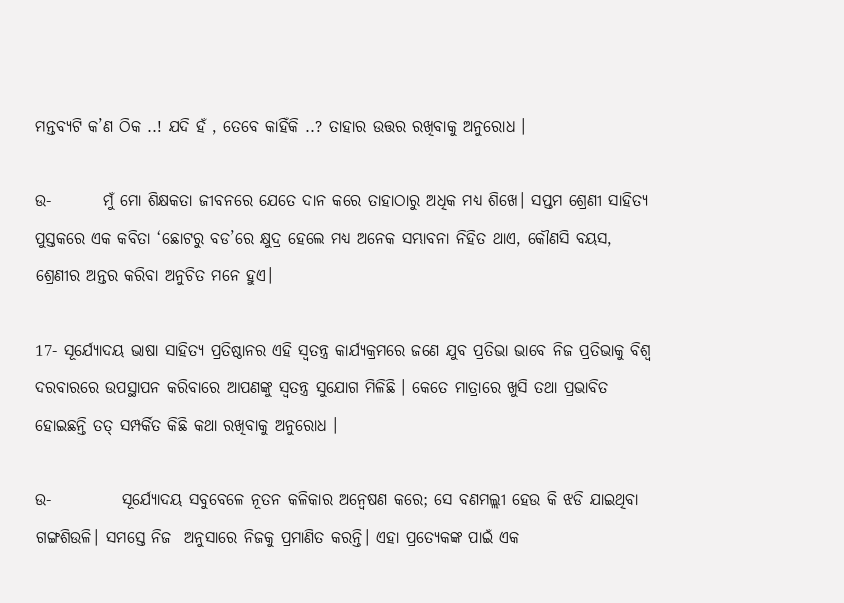ମନ୍ତବ୍ୟଟି କ’ଣ ଠିକ ..! ଯଦି ହଁ , ତେବେ କାହିଁକି ..? ତାହାର ଉତ୍ତର ରଖିବାକୁ ଅନୁରୋଧ ।

ଉ-        ମୁଁ ମୋ ଶିକ୍ଷକତା ଜୀବନରେ ଯେତେ ଦାନ କରେ ତାହାଠାରୁ ଅଧିକ ମଧ୍ଯ ଶିଖେ। ସପ୍ତମ ଶ୍ରେଣୀ ସାହିତ୍ଯ ପୁସ୍ତକରେ ଏକ କବିତା ‘ଛୋଟରୁ ବଡ’ରେ କ୍ଷୁଦ୍ର ହେଲେ ମଧ୍ଯ ଅନେକ ସମ୍ଭାବନା ନିହିତ ଥାଏ, କୌଣସି ବୟସ, ଶ୍ରେଣୀର ଅନ୍ତର କରିବା ଅନୁଚିତ ମନେ ହୁଏ।

17- ସୂର୍ଯ୍ୟୋଦୟ ଭାଷା ସାହିତ୍ୟ ପ୍ରତିଷ୍ଠାନର ଏହି ସ୍ୱତନ୍ତ୍ର କାର୍ଯ୍ୟକ୍ରମରେ ଜଣେ ଯୁବ ପ୍ରତିଭା ଭାବେ ନିଜ ପ୍ରତିଭାକୁ ବିଶ୍ୱ ଦରବାରରେ ଉପସ୍ଥାପନ କରିବାରେ ଆପଣଙ୍କୁ ସ୍ୱତନ୍ତ୍ର ସୁଯୋଗ ମିଳିଛି । କେତେ ମାତ୍ରାରେ ଖୁସି ତଥା ପ୍ରଭାବିତ ହୋଇଛନ୍ତି ତତ୍ ସମ୍ପର୍କିତ କିଛି କଥା ରଖିବାକୁ ଅନୁରୋଧ ।

ଉ-           ସୂର୍ଯ୍ଯୋଦୟ ସବୁବେଳେ ନୂତନ କଳିକାର ଅନ୍ବେଷଣ କରେ; ସେ ବଣମଲ୍ଲୀ ହେଉ କି ଝଡି ଯାଇଥିବା ଗଙ୍ଗଶିଉଳି। ସମସ୍ତେ ନିଜ  ଅନୁସାରେ ନିଜକୁ ପ୍ରମାଣିତ କରନ୍ତି। ଏହା ପ୍ରତ୍ଯେକଙ୍କ ପାଇଁ ଏକ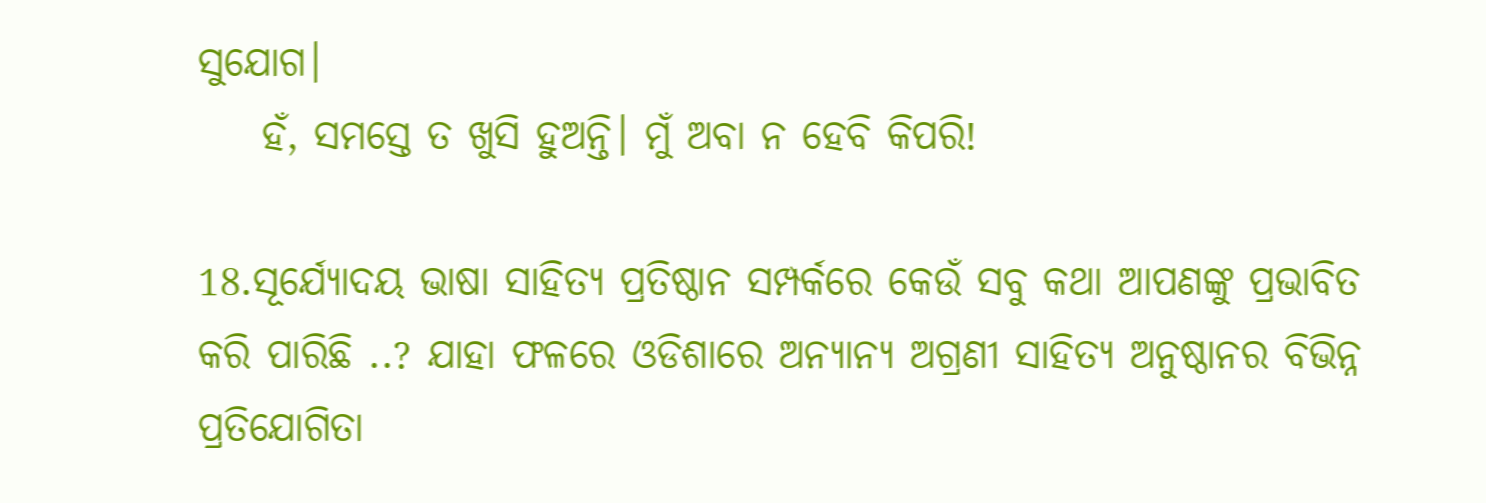ସୁଯୋଗ।
    ହଁ, ସମସ୍ତେ ତ ଖୁସି ହୁଅନ୍ତି। ମୁଁ ଅବା ନ ହେବି କିପରି!

18.ସୂର୍ଯ୍ୟୋଦୟ ଭାଷା ସାହିତ୍ୟ ପ୍ରତିଷ୍ଠାନ ସମ୍ପର୍କରେ କେଉଁ ସବୁ କଥା ଆପଣଙ୍କୁ ପ୍ରଭାବିତ କରି ପାରିଛି ..? ଯାହା ଫଳରେ ଓଡିଶାରେ ଅନ୍ୟାନ୍ୟ ଅଗ୍ରଣୀ ସାହିତ୍ୟ ଅନୁଷ୍ଠାନର ବିଭିନ୍ନ ପ୍ରତିଯୋଗିତା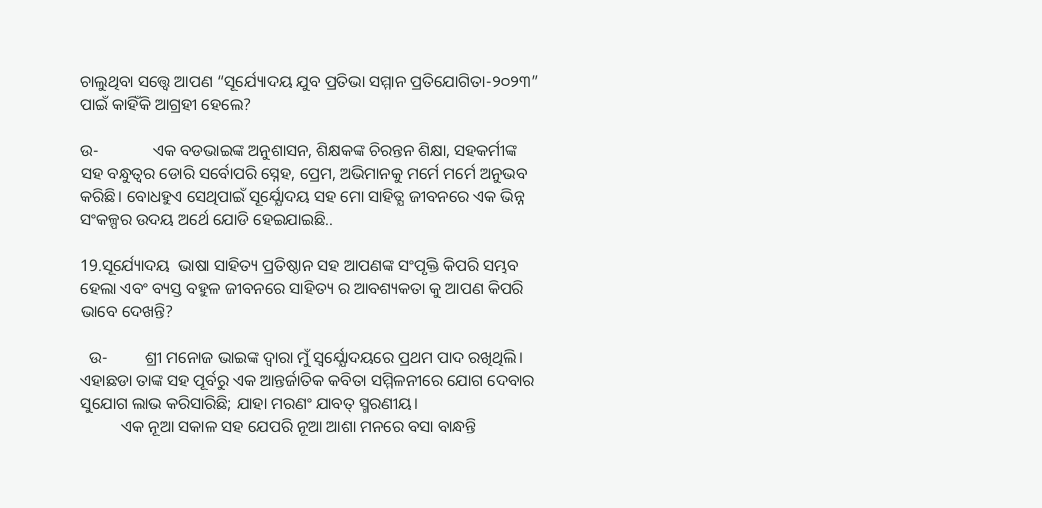ଚାଲୁଥିବା ସତ୍ତ୍ୱେ ଆପଣ “ସୂର୍ଯ୍ୟୋଦୟ ଯୁବ ପ୍ରତିଭା ସମ୍ମାନ ପ୍ରତିଯୋଗିତା-୨୦୨୩” ପାଇଁ କାହିଁକି ଆଗ୍ରହୀ ହେଲେ?

ଉ-             ଏକ ବଡଭାଇଙ୍କ ଅନୁଶାସନ, ଶିକ୍ଷକଙ୍କ ଚିରନ୍ତନ ଶିକ୍ଷା, ସହକର୍ମୀଙ୍କ ସହ ବନ୍ଧୁତ୍ବର ଡୋରି ସର୍ବୋପରି ସ୍ନେହ, ପ୍ରେମ, ଅଭିମାନକୁ ମର୍ମେ ମର୍ମେ ଅନୁଭବ କରିଛି। ବୋଧହୁଏ ସେଥିପାଇଁ ସୂର୍ଯ୍ଯୋଦୟ ସହ ମୋ ସାହିତ୍ଯ ଜୀବନରେ ଏକ ଭିନ୍ନ ସଂକଳ୍ପର ଉଦୟ ଅର୍ଥେ ଯୋଡି ହେଇଯାଇଛି..

19.ସୂର୍ଯ୍ୟୋଦୟ  ଭାଷା ସାହିତ୍ୟ ପ୍ରତିଷ୍ଠାନ ସହ ଆପଣଙ୍କ ସଂପୃକ୍ତି କିପରି ସମ୍ଭବ ହେଲା ଏବଂ ବ୍ୟସ୍ତ ବହୁଳ ଜୀବନରେ ସାହିତ୍ୟ ର ଆବଶ୍ୟକତା କୁ ଆପଣ କିପରି ଭାବେ ଦେଖନ୍ତି?

  ଉ-         ଶ୍ରୀ ମନୋଜ ଭାଇଙ୍କ ଦ୍ବାରା ମୁଁ ସ୍ବର୍ଯ୍ଯୋଦୟରେ ପ୍ରଥମ ପାଦ ରଖିଥିଲି। ଏହାଛଡା ତାଙ୍କ ସହ ପୂର୍ବରୁ ଏକ ଆନ୍ତର୍ଜାତିକ କବିତା ସମ୍ମିଳନୀରେ ଯୋଗ ଦେବାର ସୁଯୋଗ ଲାଭ କରିସାରିଛି; ଯାହା ମରଣଂ ଯାବତ୍ ସ୍ମରଣୀୟ।
          ଏକ ନୂଆ ସକାଳ ସହ ଯେପରି ନୂଆ ଆଶା ମନରେ ବସା ବାନ୍ଧନ୍ତି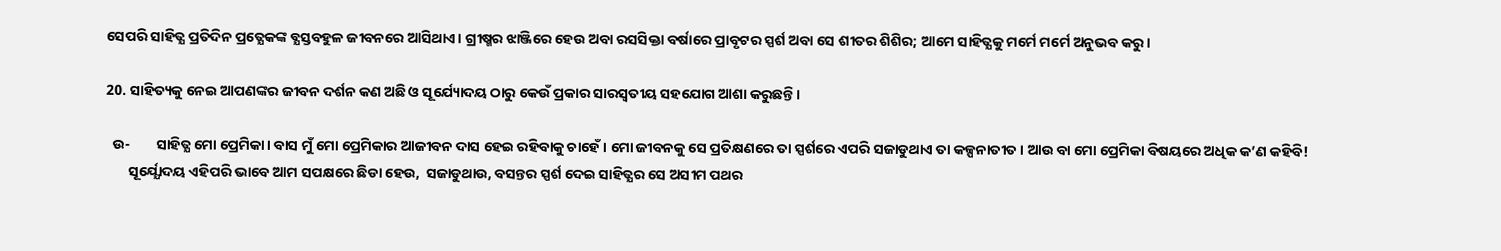ସେପରି ସାହିତ୍ଯ ପ୍ରତିଦିନ ପ୍ରତ୍ଯେକଙ୍କ ବ୍ଯସ୍ତବହୁଳ ଜୀବନରେ ଆସିଥାଏ। ଗ୍ରୀଷ୍ମର ଝାଞ୍ଜିରେ ହେଉ ଅବା ରସସିକ୍ତା ବର୍ଷାରେ ପ୍ରାବୃଟର ସ୍ପର୍ଶ ଅବା ସେ ଶୀତର ଶିଶିର; ଆମେ ସାହିତ୍ଯକୁ ମର୍ମେ ମର୍ମେ ଅନୁଭବ କରୁ।

20. ସାହିତ୍ୟକୁ ନେଇ ଆପଣଙ୍କର ଜୀବନ ଦର୍ଶନ କଣ ଅଛି ଓ ସୂର୍ଯ୍ୟୋଦୟ ଠାରୁ କେଉଁ ପ୍ରକାର ସାରସ୍ବତୀୟ ସହଯୋଗ ଆଶା କରୁଛନ୍ତି।

  ଉ-        ସାହିତ୍ଯ ମୋ ପ୍ରେମିକା। ବାସ ମୁଁ ମୋ ପ୍ରେମିକାର ଆଜୀବନ ଦାସ ହେଇ ରହିବାକୁ ଚାହେଁ। ମୋ ଜୀବନକୁ ସେ ପ୍ରତିକ୍ଷଣରେ ତା ସ୍ପର୍ଶରେ ଏପରି ସଜାଡୁଥାଏ ତା କଳ୍ପନାତୀତ। ଆଉ ବା ମୋ ପ୍ରେମିକା ବିଷୟରେ ଅଧିକ କ’ଣ କହିବି!
       ସୂର୍ଯ୍ଯୋଦୟ ଏହିପରି ଭାବେ ଆମ ସପକ୍ଷରେ ଛିଡା ହେଉ,  ସଜାଡୁଥାଉ, ବସନ୍ତର ସ୍ପର୍ଶ ଦେଇ ସାହିତ୍ଯର ସେ ଅସୀମ ପଥର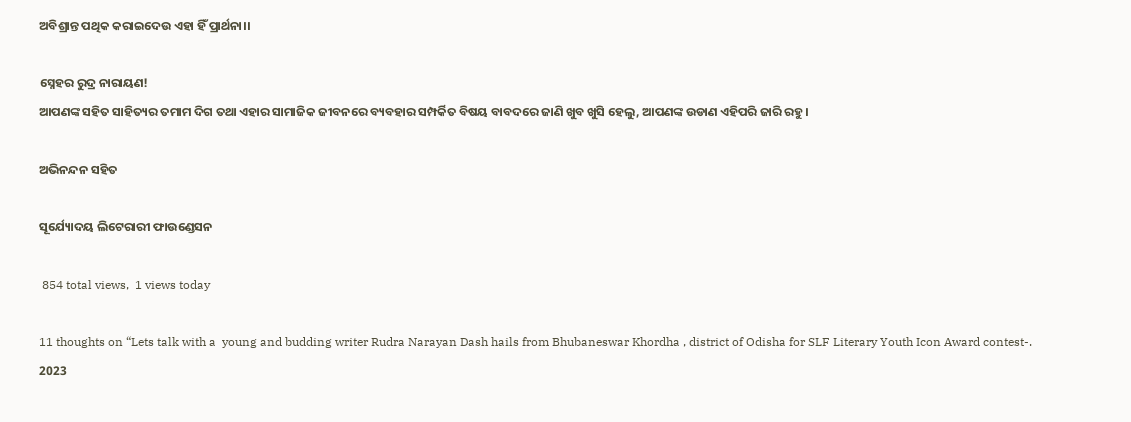ଅବିଶ୍ରାନ୍ତ ପଥିକ କରାଇଦେଉ ଏହା ହିଁ ପ୍ରାର୍ଥନା।।

ସ୍ନେହର ରୁଦ୍ର ନାରାୟଣ!
ଆପଣଙ୍କ ସହିତ ସାହିତ୍ୟର ତମାମ ଦିଗ ତଥା ଏହାର ସାମାଜିକ ଜୀବନରେ ବ୍ୟବହାର ସମ୍ପର୍କିତ ବିଷୟ ବାବଦରେ ଜାଣି ଖୁବ ଖୁସି ହେଲୁ, ଆପଣଙ୍କ ଉଡାଣ ଏହିପରି ଜାରି ରହୁ।

ଅଭିନନ୍ଦନ ସହିତ

ସୂର୍ଯ୍ୟୋଦୟ ଲିଟେରାରୀ ଫାଉଣ୍ଡେସନ

 854 total views,  1 views today

11 thoughts on “Lets talk with a  young and budding writer Rudra Narayan Dash hails from Bhubaneswar Khordha , district of Odisha for SLF Literary Youth Icon Award contest-. 2023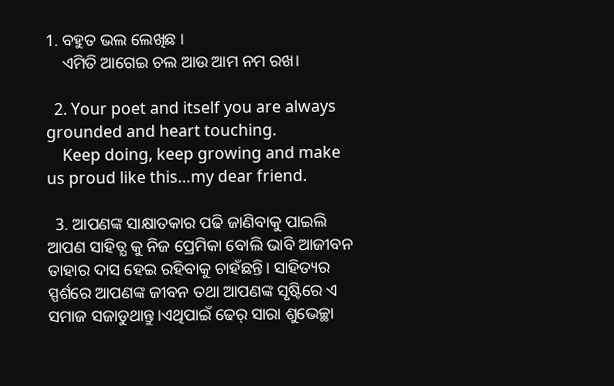1. ବହୁତ ଭଲ ଲେଖିଛ ।
    ଏମିତି ଆଗେଇ ଚଲ ଆଉ ଆମ ନମ ରଖ।

  2. Your poet and itself you are always grounded and heart touching.
    Keep doing, keep growing and make us proud like this…my dear friend.

  3. ଆପଣଙ୍କ ସାକ୍ଷାତକାର ପଢି ଜାଣିବାକୁ ପାଇଲି ଆପଣ ସାହିତ୍ଯ କୁ ନିଜ ପ୍ରେମିକା ବୋଲି ଭାବି ଆଜୀବନ ତାହାର ଦାସ ହେଇ ରହିବାକୁ ଚାହଁଛନ୍ତି। ସାହିତ୍ୟର ସ୍ପର୍ଶରେ ଆପଣଙ୍କ ଜୀବନ ତଥା ଆପଣଙ୍କ ସୃଷ୍ଟିରେ ଏ ସମାଜ ସଜାଡୁଥାନ୍ତୁ।ଏଥିପାଇଁ ଢେର୍ ସାରା ଶୁଭେଚ୍ଛା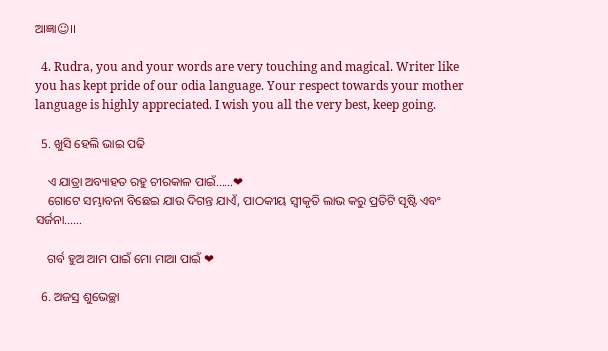ଆଜ୍ଞା☺।।

  4. Rudra, you and your words are very touching and magical. Writer like you has kept pride of our odia language. Your respect towards your mother language is highly appreciated. I wish you all the very best, keep going.

  5. ଖୁସି ହେଲି ଭାଇ ପଢି

    ଏ ଯାତ୍ରା ଅବ୍ୟାହତ ରହୁ ଚୀରକାଳ ପାଇଁ……❤
    ଗୋଟେ ସମ୍ଭାବନା ବିଛେଇ ଯାଉ ଦିଗନ୍ତ ଯାଏଁ, ପାଠକୀୟ ସ୍ଵୀକୃତି ଲାଭ କରୁ ପ୍ରତିଟି ସୃଷ୍ଟି ଏବଂ ସର୍ଜନା……

    ଗର୍ବ ହୁଅ ଆମ ପାଇଁ ମୋ ମାଆ ପାଇଁ ❤

  6. ଅଜସ୍ର ଶୁଭେଚ୍ଛା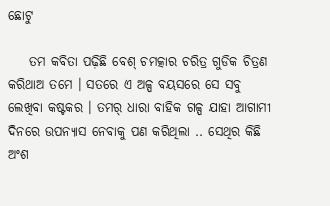ଛୋଟୁ

    ତମ କବିତା ପଢ଼ିଛି ବେଶ୍ ଚମତ୍କାର ଚରିତ୍ର ଗୁଡିକ ଚିତ୍ରଣ କରିଥାଅ ତମେ । ସତରେ ଏ ଅଳ୍ପ ବୟସରେ ସେ ସବୁ ଲେଖିବା କଷ୍ଟକର । ତମର୍ ଧାରା ବାହିକ ଗଳ୍ପ ଯାହା ଆଗାମୀ ଦିନରେ ଉପନ୍ୟାସ ନେବାକୁ ପଣ କରିଥିଲା .. ସେଥିର କିଛି ଅଂଶ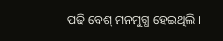ପଢି ବେଶ୍ ମନମୁଗ୍ଧ ହେଇଥିଲି ।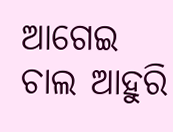ଆଗେଇ ଚାଲ ଆହୁରି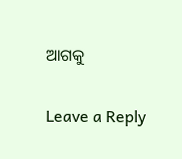ଆଗକୁ

Leave a Reply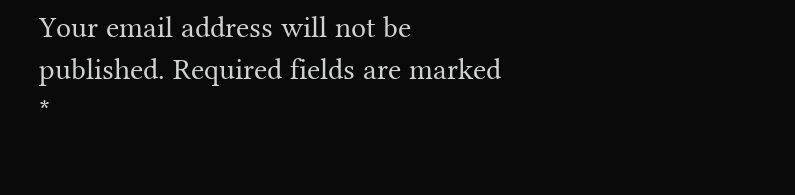Your email address will not be published. Required fields are marked *